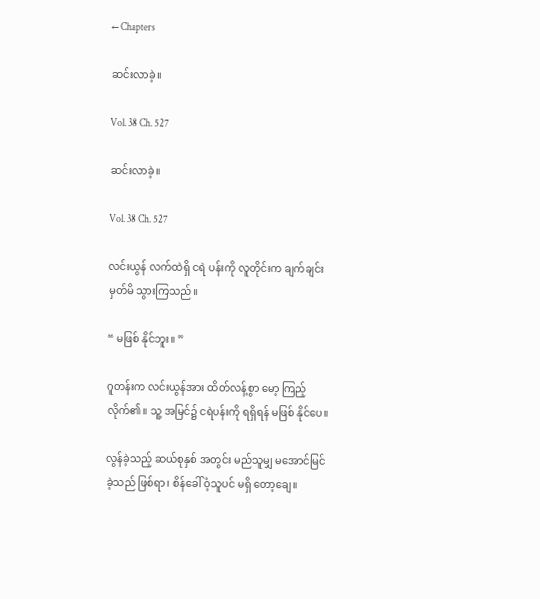← Chapters

ဆင်းလာခဲ့။

Vol. 38 Ch. 527

ဆင်းလာခဲ့။

Vol. 38 Ch. 527

လင်းယွန် လက်ထဲရှိ ငရဲ ပန်းကို လူတိုင်းက ချက်ချင်း မှတ်မိ သွားကြသည်။

“ မဖြစ် နိုင်ဘူး။ ”

ဂူတန်းက လင်းယွန်အား ထိတ်လန့်စွာ မော့ ကြည့် လိုက်၏။ သူ့ အမြင်၌ ငရဲပန်းကို ရရှိရန် မဖြစ် နိုင်ပေ။

လွန်ခဲ့သည့် ဆယ်စုနှစ် အတွင်း မည်သူမျှ မအောင်မြင် ခဲ့သည် ဖြစ်ရာ၊ စိန်ခေါ် ဝံ့သူပင် မရှိ တော့ချေ။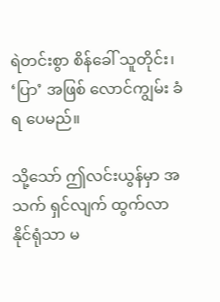ရဲတင်းစွာ စိန်ခေါ် သူတိုင်း၊ ‘ပြာ’ အဖြစ် လောင်ကျွမ်း ခံရ ပေမည်။

သို့သော် ဤလင်းယွန်မှာ အသက် ရှင်လျက် ထွက်လာ နိုင်ရုံသာ မ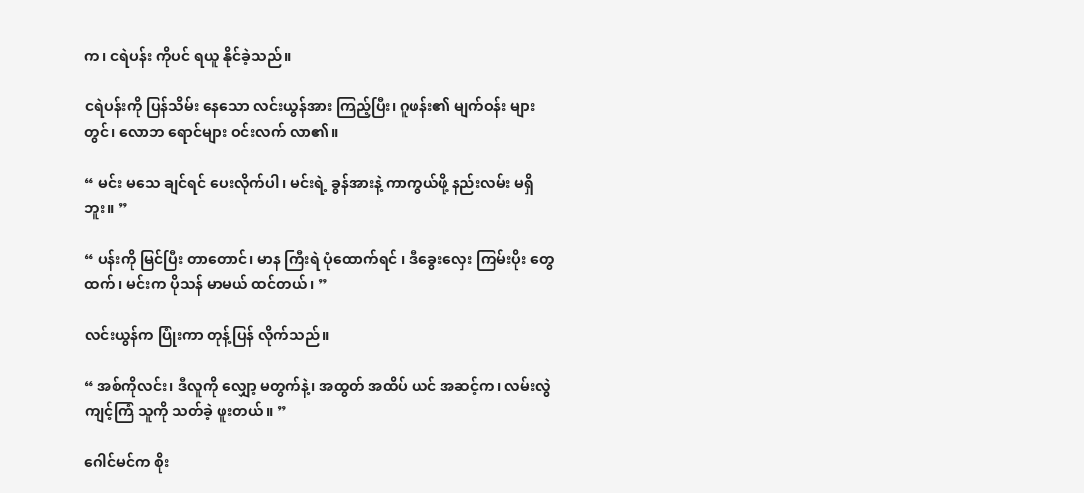က၊ ငရဲပန်း ကိုပင် ရယူ နိုင်ခဲ့သည်။

ငရဲပန်းကို ပြန်သိမ်း နေသော လင်းယွန်အား ကြည့်ပြီး၊ ဂူဖန်း၏ မျက်ဝန်း များတွင်၊ လောဘ ရောင်များ ဝင်းလက် လာ၏။

“ မင်း မသေ ချင်ရင် ပေးလိုက်ပါ၊ မင်းရဲ့ ခွန်အားနဲ့ ကာကွယ်ဖို့ နည်းလမ်း မရှိဘူး။ ”

“ ပန်းကို မြင်ပြီး တာတောင်၊ မာန ကြီးရဲ ပုံထောက်ရင် ၊ ဒီခွေးလှေး ကြမ်းပိုး တွေထက်၊ မင်းက ပိုသန် မာမယ် ထင်တယ်၊ ”

လင်းယွန်က ပြုံးကာ တုန့်ပြန် လိုက်သည်။

“ အစ်ကိုလင်း၊ ဒီလူကို လျှော့ မတွက်နဲ့၊ အထွတ် အထိပ် ယင် အဆင့်က၊ လမ်းလွဲ ကျင့်ကြံ သူကို သတ်ခဲ့ ဖူးတယ်။ ”

ဂေါင်မင်က စိုး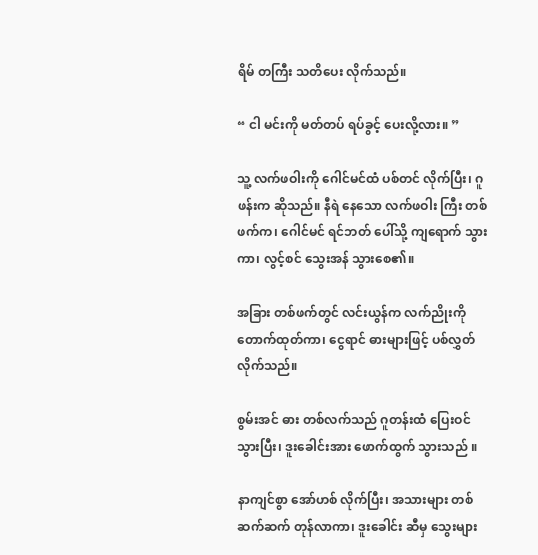ရိမ် တကြီး သတိပေး လိုက်သည်။

“ ငါ မင်းကို မတ်တပ် ရပ်ခွင့် ပေးလို့လား။ ”

သူ့ လက်ဖဝါးကို ဂေါင်မင်ထံ ပစ်တင် လိုက်ပြီး၊ ဂူဖန်းက ဆိုသည်။ နီရဲ နေသော လက်ဖဝါး ကြီး တစ်ဖက်က၊ ဂေါင်မင် ရင်ဘတ် ပေါ်သို့ ကျရောက် သွားကာ၊ လွင့်စင် သွေးအန် သွားစေ၏။

အခြား တစ်ဖက်တွင် လင်းယွန်က လက်ညိုးကို တောက်ထုတ်ကာ၊ ငွေရာင် ဓားများဖြင့် ပစ်လွှတ် လိုက်သည်။

စွမ်းအင် ဓား တစ်လက်သည် ဂူတန်းထံ ပြေးဝင် သွားပြီး၊ ဒူးခေါင်းအား ဖောက်ထွက် သွားသည် ။

နာကျင်စွာ အော်ဟစ် လိုက်ပြီး၊ အသားများ တစ်ဆက်ဆက် တုန်လာကာ၊ ဒူးခေါင်း ဆီမှ သွေးများ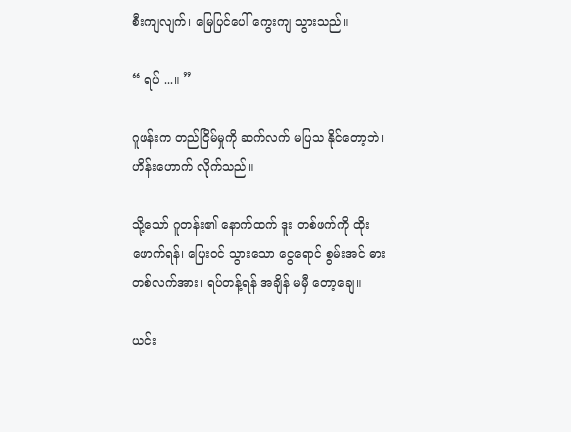စီးကျလျက်၊ မြေပြင်ပေါ် ကွေးကျ သွားသည်။

“ ရပ် ...။ ”

ဂူဖန်းက တည်ငြိမ်မှုကို ဆက်လက် မပြသ နိုင်တော့ဘဲ၊ ဟိန်းဟောက် လိုက်သည်။

သို့သော် ဂူတန်း၏ နောက်ထက် ဒူး တစ်ဖက်ကို ထိုးဖောက်ရန်၊ ပြေးဝင် သွားသော ငွေရောင် စွမ်းအင် ဓား တစ်လက်အား၊ ရပ်တန့်ရန် အချိန် မမှီ တော့ချေ။

ယင်း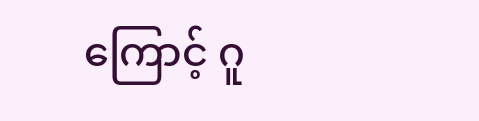ကြောင့် ဂူ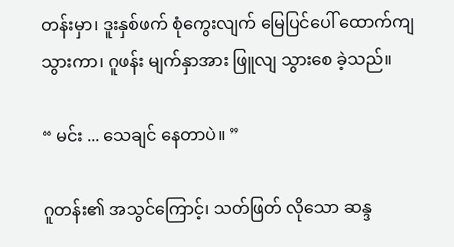တန်းမှာ၊ ဒူးနှစ်ဖက် စုံကွေးလျက် မြေပြင်ပေါ် ထောက်ကျ သွားကာ၊ ဂူဖန်း မျက်နှာအား ဖြူလျ သွားစေ ခဲ့သည်။

“ မင်း ... သေချင် နေတာပဲ။ ”

ဂူတန်း၏ အသွင်ကြောင့်၊ သတ်ဖြတ် လိုသော ဆန္ဒ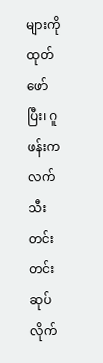များကို ထုတ်ဖော်ပြီး၊ ဂူဖန်းက လက်သီး တင်းတင်း ဆုပ်လိုက်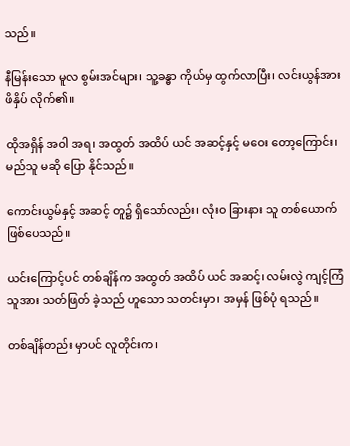သည်။

နီမြန်းသော မူလ စွမ်းအင်များ၊ သူ့ခန္ဓာ ကိုယ်မှ ထွက်လာပြီး၊ လင်းယွန်အား ဖိနှိပ် လိုက်၏။

ထိုအရှိန် အဝါ အရ၊ အထွတ် အထိပ် ယင် အဆင့်နှင့် မဝေး တော့ကြောင်း၊ မည်သူ မဆို ပြော နိုင်သည်။

ကောင်းယွမ်နှင့် အဆင့် တူ၌ ရှိသော်လည်း၊ လုံးဝ ခြားနား သူ တစ်ယောက် ဖြစ်ပေသည်။

ယင်းကြောင့်ပင် တစ်ချိန်က အထွတ် အထိပ် ယင် အဆင့်၊ လမ်းလွဲ ကျင့်ကြံ သူအား သတ်ဖြတ် ခဲ့သည် ဟူသော သတင်းမှာ၊ အမှန် ဖြစ်ပုံ ရသည်။

တစ်ချိန်တည်း မှာပင် လူတိုင်းက၊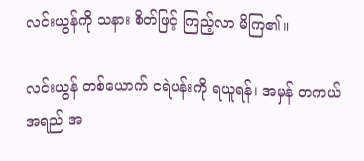လင်းယွန်ကို သနား စိတ်ဖြင့် ကြည့်လာ မိကြ၏။

လင်းယွန် တစ်ယောက် ငရဲပန်းကို ရယူရန်၊ အမှန် တကယ် အရည် အ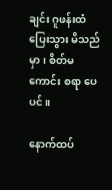ချင်း ဂူဖန်းထံ ပြေးသွား မိသည်မှာ၊ စိတ်မကောင်း စရာ ပေပင်။

နောက်ထပ်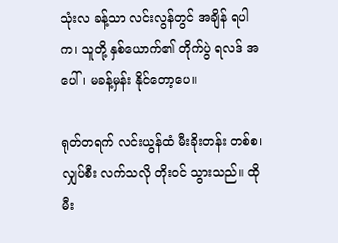သုံးလ ခန့်သာ လင်းလွန်တွင် အချိန် ရပါက၊ သူတို့ နှစ်ယောက်၏ တိုက်ပွဲ ရလဒ် အပေါ်၊ မခန့်မှန်း နိုင်တော့ပေ။

ရုတ်တရက် လင်းယွန်ထံ မီးခိုးတန်း တစ်စ၊ လျှပ်စီး လက်သလို တိုးဝင် သွားသည်။ ထိုမီး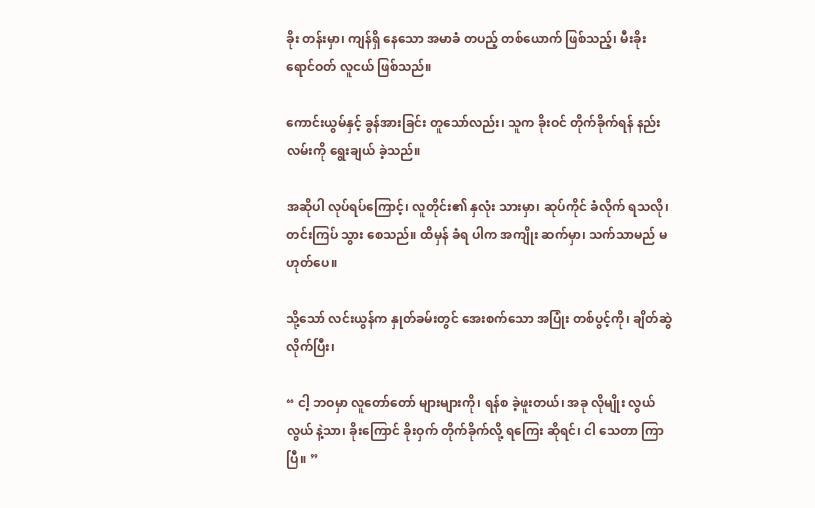ခိုး တန်းမှာ၊ ကျန်ရှိ နေသော အမာခံ တပည့် တစ်ယောက် ဖြစ်သည့်၊ မီးခိုး ရောင်ဝတ် လူငယ် ဖြစ်သည်။

ကောင်းယွမ်နှင့် ခွန်အားခြင်း တူသော်လည်း၊ သူက ခိုးဝင် တိုက်ခိုက်ရန် နည်းလမ်းကို ရွေးချယ် ခဲ့သည်။

အဆိုပါ လုပ်ရပ်ကြောင့်၊ လူတိုင်း၏ နှလုံး သားမှာ၊ ဆုပ်ကိုင် ခံလိုက် ရသလို၊ တင်းကြပ် သွား စေသည်။ ထိမှန် ခံရ ပါက အကျိုး ဆက်မှာ၊ သက်သာမည် မဟုတ်ပေ။

သို့သော် လင်းယွန်က နှုတ်ခမ်းတွင် အေးစက်သော အပြုံး တစ်ပွင့်ကို၊ ချိတ်ဆွဲ လိုက်ပြီး၊

“ ငါ့ ဘဝမှာ လူတော်တော် များများကို၊ ရန်စ ခဲ့ဖူးတယ်၊ အခု လိုမျိုး လွယ်လွယ် နဲ့သာ၊ ခိုးကြောင် ခိုးဝှက် တိုက်ခိုက်လို့ ရကြေး ဆိုရင်၊ ငါ သေတာ ကြာပြီ။ ”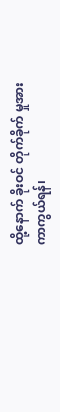ထို့နောက် ခိုးဝင် တိုက်ခိုက် မှုအား ကာကွယ်ရန်၊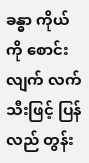ခန္ဓာ ကိုယ်ကို စောင်းလျက် လက်သီးဖြင့် ပြန်လည် တွန်း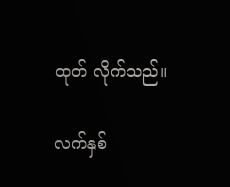ထုတ် လိုက်သည်။

လက်နှစ်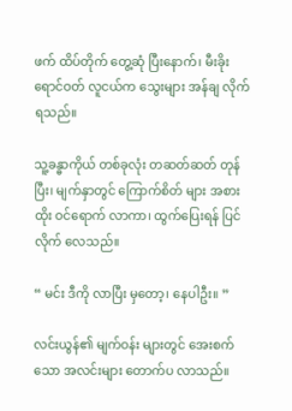ဖက် ထိပ်တိုက် တွေ့ဆုံ ပြီးနောက်၊ မီးခိုး ရောင်ဝတ် လူငယ်က သွေးများ အန်ချ လိုက်ရသည်။

သူ့ခန္ဓာကိုယ် တစ်ခုလုံး တဆတ်ဆတ် တုန်ပြီး၊ မျက်နှာတွင် ကြောက်စိတ် များ အစားထိုး ဝင်ရောက် လာကာ၊ ထွက်ပြေးရန် ပြင်လိုက် လေသည်။

“ မင်း ဒီကို လာပြီး မှတော့၊ နေပါဦး။ ”

လင်းယွန်၏ မျက်ဝန်း များတွင် အေးစက်သော အလင်းများ တောက်ပ လာသည်။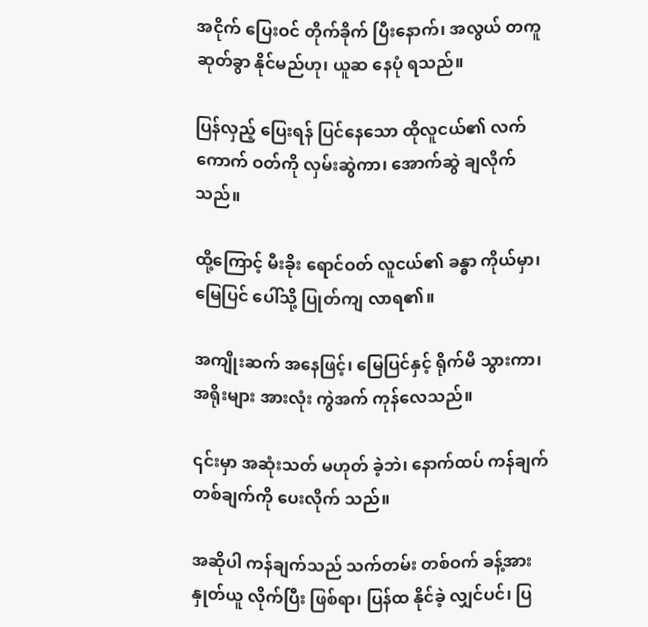အငိုက် ပြေးဝင် တိုက်ခိုက် ပြီးနောက်၊ အလွယ် တကူ ဆုတ်ခွာ နိုင်မည်ဟု၊ ယူဆ နေပုံ ရသည်။

ပြန်လှည့် ပြေးရန် ပြင်နေသော ထိုလူငယ်၏ လက်ကောက် ဝတ်ကို လှမ်းဆွဲကာ၊ အောက်ဆွဲ ချလိုက်သည်။

ထို့ကြောင့် မီးခိုး ရောင်ဝတ် လူငယ်၏ ခန္ဓာ ကိုယ်မှာ၊ မြေပြင် ပေါ်သို့ ပြုတ်ကျ လာရ၏။

အကျိုးဆက် အနေဖြင့်၊ မြေပြင်နှင့် ရိုက်မိ သွားကာ၊ အရိုးများ အားလုံး ကွဲအက် ကုန်လေသည်။

၎င်းမှာ အဆုံးသတ် မဟုတ် ခဲ့ဘဲ၊ နောက်ထပ် ကန်ချက် တစ်ချက်ကို ပေးလိုက် သည်။

အဆိုပါ ကန်ချက်သည် သက်တမ်း တစ်ဝက် ခန့်အား နှုတ်ယူ လိုက်ပြီး ဖြစ်ရာ၊ ပြန်ထ နိုင်ခဲ့ လျှင်ပင်၊ ပြ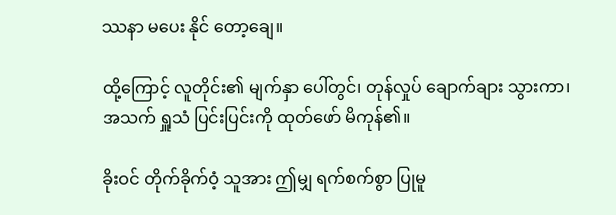ဿနာ မပေး နိုင် တော့ချေ။

ထို့ကြောင့် လူတိုင်း၏ မျက်နှာ ပေါ်တွင်၊ တုန်လှုပ် ချောက်ချား သွားကာ၊ အသက် ရှူသံ ပြင်းပြင်းကို ထုတ်ဖော် မိကုန်၏။

ခိုးဝင် တိုက်ခိုက်ဝံ့ သူအား ဤမျှ ရက်စက်စွာ ပြုမူ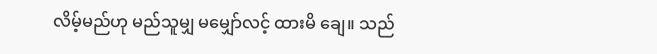လိမ့်မည်ဟု မည်သူမျှ မမျှော်လင့် ထားမိ ချေ။ သည်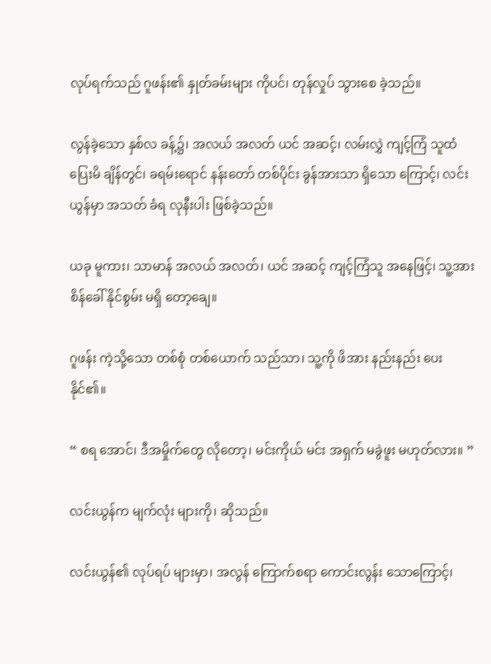လုပ်ရက်သည် ဂူဖန်း၏ နှုတ်ခမ်းများ ကိုပင်၊ တုန်လှုပ် သွားစေ ခဲ့သည်။

လွန်ခဲ့သော နှစ်လ ခန့်၌၊ အလယ် အလတ် ယင် အဆင့်၊ လမ်းလွှဲ ကျင့်ကြံ သူထံ ပြေးမိ ချိန်တွင်၊ ခရမ်းရောင် နန်းတော် တစ်ပိုင်း ခွန်အားသာ ရှိသော ကြောင့်၊ လင်းယွန်မှာ အသတ် ခံရ လုနီးပါး ဖြစ်ခဲ့သည်။

ယခု မူကား၊ သာမာန် အလယ် အလတ်၊ ယင် အဆင့် ကျင့်ကြံသူ အနေဖြင့်၊ သူ့အား စိန်ခေါ် နိုင်စွမ်း မရှိ တော့ချေ။

ဂူဖန်း ကဲ့သို့သော တစ်စုံ တစ်ယောက် သည်သာ၊ သူ့ကို ဖိအား နည်းနည်း ပေးနိုင်၏။

“ စရ အောင်၊ ဒီအမှိုက်တွေ လိုတော့၊ မင်းကိုယ် မင်း အရှက် မခွဲဖူး မဟုတ်လား။ ”

လင်းယွန်က မျက်လုံး များကို၊ ဆိုသည်။

လင်းယွန်၏ လုပ်ရပ် များမှာ၊ အလွန် ကြောက်စရာ ကောင်းလွန်း သောကြောင့်၊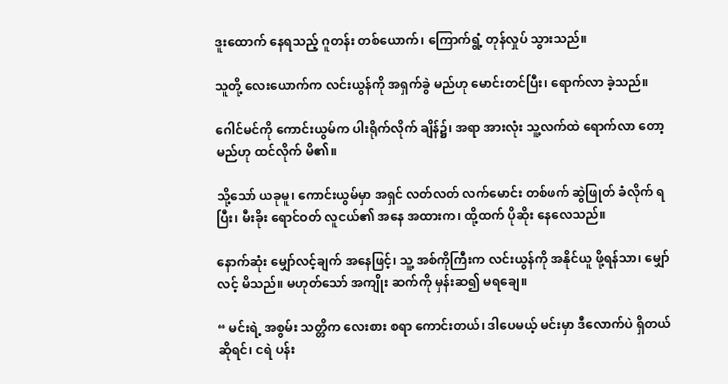ဒူးထောက် နေရသည့် ဂူတန်း တစ်ယောက်၊ ကြောက်ရွံ့ တုန်လှုပ် သွားသည်။

သူတို့ လေးယောက်က လင်းယွန်ကို အရှက်ခွဲ မည်ဟု မောင်းတင်ပြီး၊ ရောက်လာ ခဲ့သည်။

ဂေါင်မင်ကို ကောင်းယွမ်က ပါးရိုက်လိုက် ချိန်၌၊ အရာ အားလုံး သူ့လက်ထဲ ရောက်လာ တော့ မည်ဟု ထင်လိုက် မိ၏။

သို့သော် ယခုမူ၊ ကောင်းယွမ်မှာ အရှင် လတ်လတ် လက်မောင်း တစ်ဖက် ဆွဲဖြုတ် ခံလိုက် ရပြီး၊ မီးခိုး ရောင်ဝတ် လူငယ်၏ အနေ အထားက၊ ထို့ထက် ပိုဆိုး နေလေသည်။

နောက်ဆုံး မျှော်လင့်ချက် အနေဖြင့်၊ သူ့ အစ်ကိုကြီးက လင်းယွန်ကို အနိုင်ယူ ဖို့ရန်သာ၊ မျှော်လင့် မိသည်။ မဟုတ်သော် အကျိုး ဆက်ကို မှန်းဆ၍ မရချေ။

“ မင်းရဲ့ အစွမ်း သတ္တိက လေးစား စရာ ကောင်းတယ်၊ ဒါပေမယ့် မင်းမှာ ဒီလောက်ပဲ ရှိတယ် ဆိုရင်၊ ငရဲ ပန်း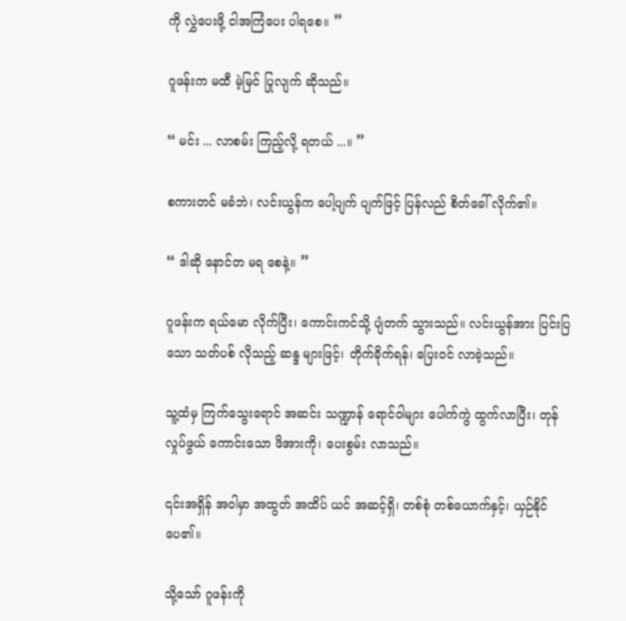ကို လွှဲပေးဖို့ ငါအကြံပေး ပါရစေ။ ”

ဂူဖန်းက မထီ မဲ့မြင် ပြုလျက် ဆိုသည်။

“ မင်း ... လာစမ်း ကြည့်လို့ ရတယ် ...။ ”

စကားတင် မခံဘဲ၊ လင်းယွန်က ပေါ့ပျက် ပျက်ဖြင့် ပြန်လည် စိတ်ခေါ် လိုက်၏။

“ ဒါဆို နောင်တ မရ စေနဲ့။ ”

ဂူဖန်းက ရယ်မော လိုက်ပြီး၊ ကောင်းကင်သို့ ပျံတက် သွားသည်။ လင်းယွန်အား ပြင်းပြသော သတ်ပစ် လိုသည့် ဆန္ဒ များဖြင့်၊ တိုက်ခိုက်ရန်၊ ပြေးဝင် လာခဲ့သည်။

သူ့ထံမှ ကြက်သွေးရောင် အဆင်း သဏ္ဍာန် ရောင်ဝါများ ပေါက်ကွဲ ထွက်လာပြီး၊ တုန်လှုပ်ဖွယ် ကောင်းသော ဖိအားကို၊ ပေးစွမ်း လာသည်။

၎င်းအရှိန် အဝါမှာ အထွတ် အထိပ် ယင် အဆင့်ရှိ၊ တစ်စုံ တစ်ယောက်နှင့်၊ ယှဉ်နိုင် ပေ၏။

သို့သော် ဂူဖန်းကို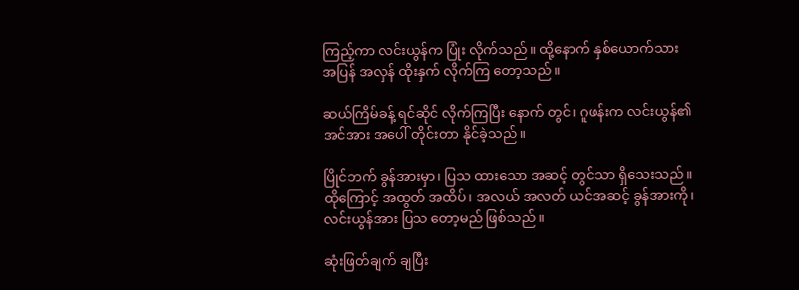ကြည့်ကာ လင်းယွန်က ပြုံး လိုက်သည်။ ထို့နောက် နှစ်ယောက်သား အပြန် အလှန် ထိုးနှက် လိုက်ကြ တော့သည်။

ဆယ်ကြိမ်ခန့် ရင်ဆိုင် လိုက်ကြပြီး နောက် တွင်၊ ဂူဖန်းက လင်းယွန်၏ အင်အား အပေါ် တိုင်းတာ နိုင်ခဲ့သည်။

ပြိုင်ဘက် ခွန်အားမှာ၊ ပြသ ထားသော အဆင့် တွင်သာ ရှိသေးသည်။ ထိုကြောင့် အထွတ် အထိပ်၊ အလယ် အလတ် ယင်အဆင့် ခွန်အားကို၊ လင်းယွန်အား ပြသ တော့မည် ဖြစ်သည်။

ဆုံးဖြတ်ချက် ချပြီး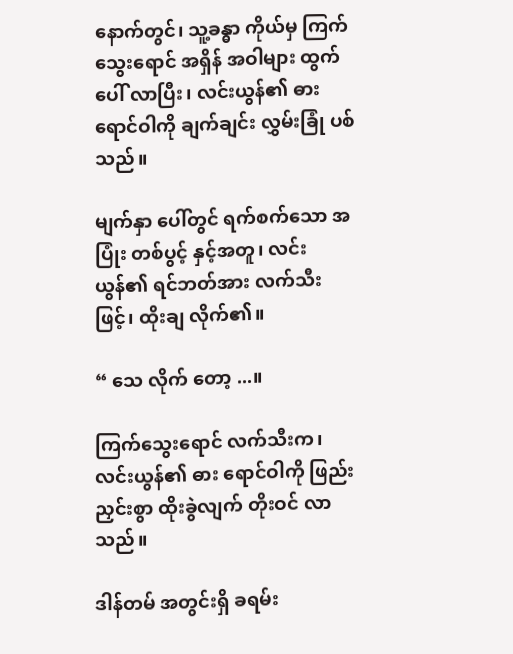နောက်တွင်၊ သူ့ခန္ဓာ ကိုယ်မှ ကြက်သွေးရောင် အရှိန် အဝါများ ထွက်ပေါ် လာပြီး၊ လင်းယွန်၏ ဓား ရောင်ဝါကို ချက်ချင်း လွှမ်းခြုံ ပစ်သည်။

မျက်နှာ ပေါ်တွင် ရက်စက်သော အပြုံး တစ်ပွင့် နှင့်အတူ၊ လင်းယွန်၏ ရင်ဘတ်အား လက်သီးဖြင့်၊ ထိုးချ လိုက်၏။

“ သေ လိုက် တော့ ...။

ကြက်သွေးရောင် လက်သီးက၊ လင်းယွန်၏ ဓား ရောင်ဝါကို ဖြည်းညှင်းစွာ ထိုးခွဲလျက် တိုးဝင် လာသည်။

ဒါန်တမ် အတွင်းရှိ ခရမ်း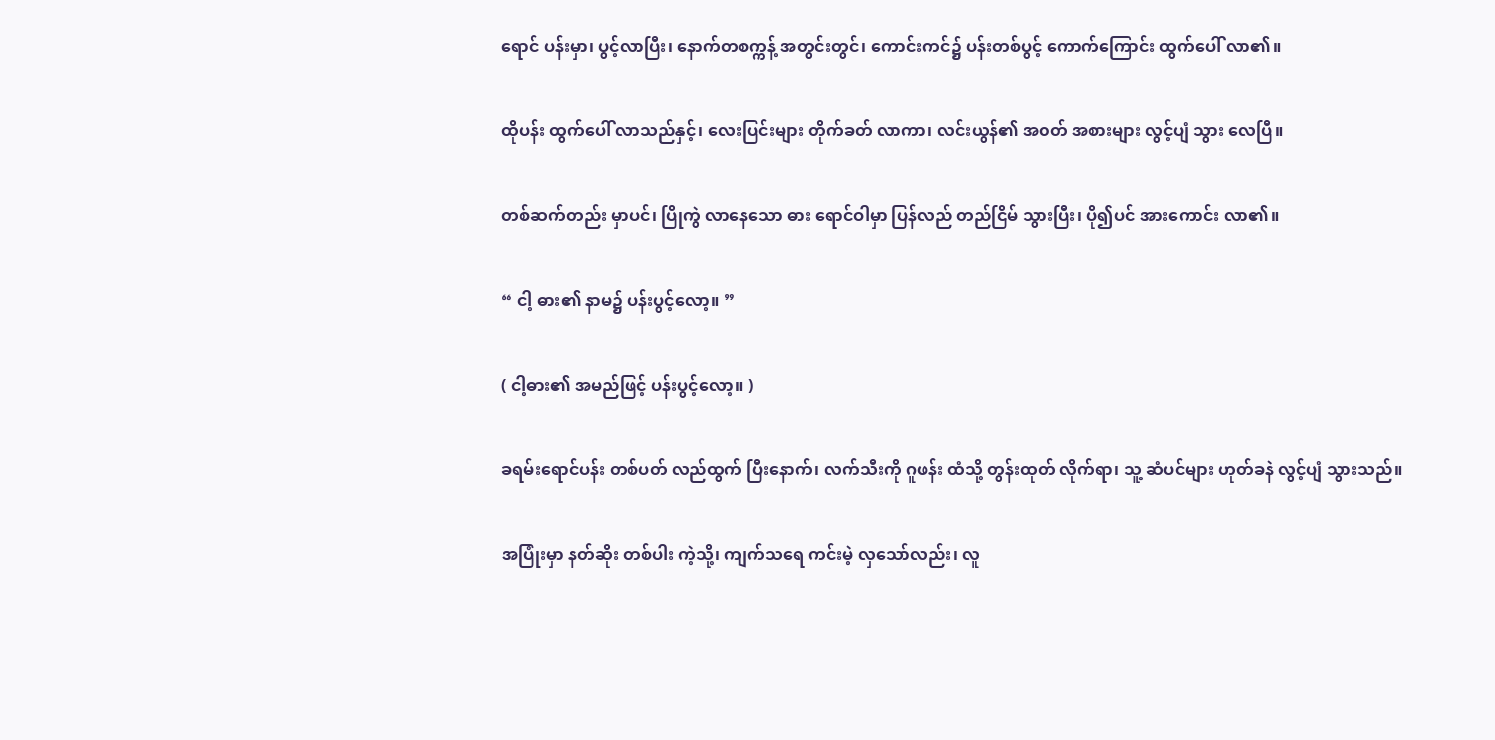ရောင် ပန်းမှာ၊ ပွင့်လာပြီး၊ နောက်တစက္ကန့် အတွင်းတွင်၊ ကောင်းကင်၌ ပန်းတစ်ပွင့် ကောက်ကြောင်း ထွက်ပေါ် လာ၏။

ထိုပန်း ထွက်ပေါ် လာသည်နှင့်၊ လေးပြင်းများ တိုက်ခတ် လာကာ၊ လင်းယွန်၏ အ၀တ် အစားများ လွင့်ပျံ သွား လေပြီ။

တစ်ဆက်တည်း မှာပင်၊ ပြိုကွဲ လာနေသော ဓား ရောင်ဝါမှာ ပြန်လည် တည်ငြိမ် သွားပြီး၊ ပို၍ပင် အားကောင်း လာ၏။

“ ငါ့ ဓား၏ နာမ၌ ပန်းပွင့်လော့။ ”

( ငါ့ဓား၏ အမည်ဖြင့် ပန်းပွင့်လော့။ )

ခရမ်းရောင်ပန်း တစ်ပတ် လည်ထွက် ပြီးနောက်၊ လက်သီးကို ဂူဖန်း ထံသို့ တွန်းထုတ် လိုက်ရာ၊ သူ့ ဆံပင်များ ဟုတ်ခနဲ လွင့်ပျံ သွားသည်။

အပြုံးမှာ နတ်ဆိုး တစ်ပါး ကဲ့သို့၊ ကျက်သရေ ကင်းမဲ့ လှသော်လည်း၊ လူ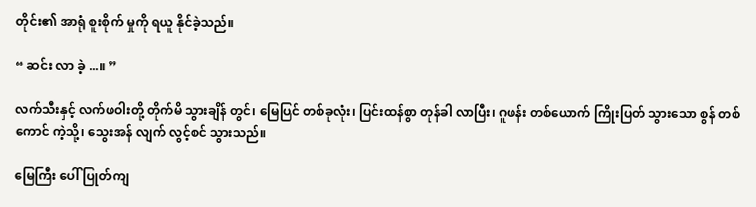တိုင်း၏ အာရုံ စူးစိုက် မှုကို ရယူ နိုင်ခဲ့သည်။

“ ဆင်း လာ ခဲ့ ...။ ”

လက်သီးနှင့် လက်ဖဝါးတို့ တိုက်မိ သွားချိန် တွင်၊ မြေပြင် တစ်ခုလုံး၊ ပြင်းထန်စွာ တုန်ခါ လာပြီး၊ ဂူဖန်း တစ်ယောက် ကြိုးပြတ် သွားသော စွန် တစ်ကောင် ကဲ့သို့၊ သွေးအန် လျက် လွင့်စင် သွားသည်။

မြေကြီး ပေါ် ပြုတ်ကျ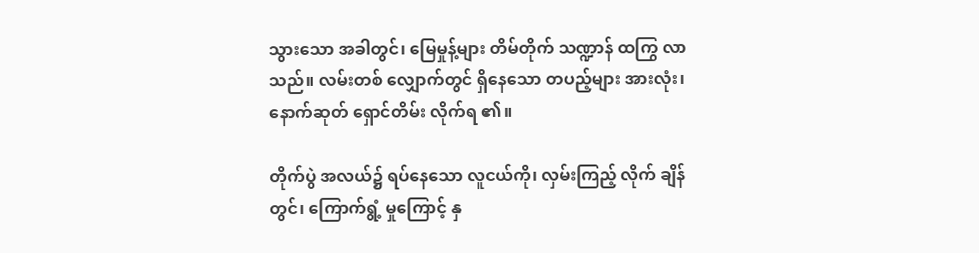သွားသော အခါတွင်၊ မြေမှုန့်များ တိမ်တိုက် သဏ္ဍာန် ထကြွ လာသည်။ လမ်းတစ် လျှောက်တွင် ရှိနေသော တပည့်များ အားလုံး၊ နောက်ဆုတ် ရှောင်တိမ်း လိုက်ရ ၏။

တိုက်ပွဲ အလယ်၌ ရပ်နေသော လူငယ်ကို၊ လှမ်းကြည့် လိုက် ချိန်တွင်၊ ကြောက်ရွံ့ မှုကြောင့် နှ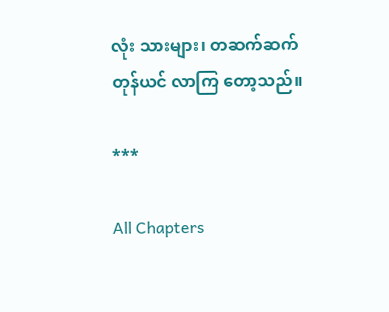လုံး သားများ၊ တဆက်ဆက် တုန်ယင် လာကြ တော့သည်။

***

All Chapters